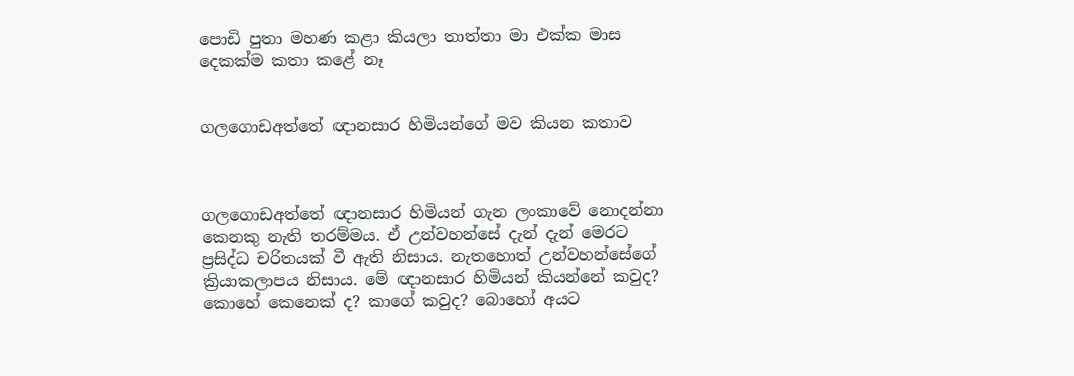පොඩි පුතා මහණ කළා කියලා තාත්තා මා එක්ක මාස දෙකක්ම කතා කළේ නෑ


ගලගොඩඅත්තේ ඥානසාර හිමියන්ගේ මව කියන කතාව



ගලගොඩඅත්තේ ඥානසාර හිමියන් ගැන ලංකාවේ නොදන්නා කෙනකු නැති තරම්මය. ඒ උන්වහන්සේ දැන් දැන් මෙරට ප්‍රසිද්ධ චරිතයක් වී ඇති නිසාය. නැතහොත් උන්වහන්සේගේ ක්‍රියාකලාපය නිසාය. මේ ඥානසාර හිමියන් කියන්නේ කවුද? කොහේ කෙනෙක් ද? කාගේ කවුද? බොහෝ අයට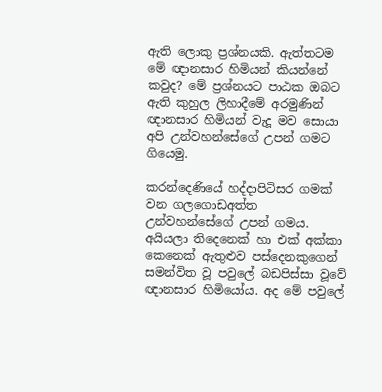ඇති ලොකු ප්‍රශ්නයකි. ඇත්තටම මේ ඥානසාර හිමියන් කියන්නේ කවුද? මේ ප්‍රශ්නයට පාඨක ඔබට ඇති කුහුල ලිහාදීමේ අරමුණින් ඥානසාර හිමියන් වැදූ මව සොයා අපි උන්වහන්සේගේ උපන් ගමට ගියෙමු.

කරන්දෙණියේ හද්දාපිටිසර ගමක් වන ගලගොඩඅත්ත උන්වහන්සේගේ උපන් ගමය. අයියලා තිදෙනෙක් හා එක් අක්කා කෙනෙක් ඇතුළුව පස්දෙනකුගෙන් සමන්විත වූ පවුලේ බඩපිස්සා වූවේ ඥානසාර හිමියෝය. අද මේ පවුලේ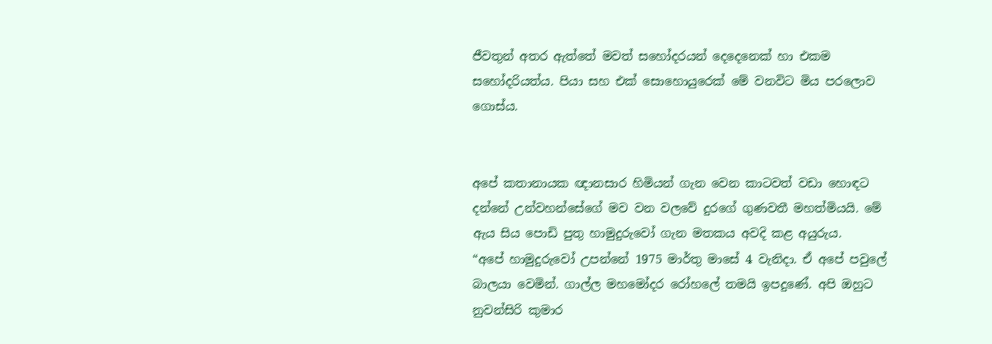ජීවතුන් අතර ඇත්තේ මවත් සහෝදරයන් දෙදෙනෙක් හා එකම සහෝදරියත්ය. පියා සහ එක් සොහොයුරෙක් මේ වනවිට මිය පරලොව ගොස්ය.


අපේ කතානායක ඥානසාර හිමියන් ගැන වෙන කාටවත් වඩා හොඳට දන්නේ උන්වහන්සේගේ මව වන වලවේ දුරගේ ගුණවතී මහත්මියයි. මේ ඇය සිය පොඩි පුතු හාමුදුරුවෝ ගැන මතකය අවදි කළ අයුරුය.
“අපේ හාමුදුරුවෝ උපන්නේ 1975 මාර්තු මාසේ 4 වැනිදා. ඒ අපේ පවුලේ බාලයා වෙමින්. ගාල්ල මහමෝදර රෝහලේ තමයි ඉපදුණේ. අපි ඔහුට නුවන්සිරි කුමාර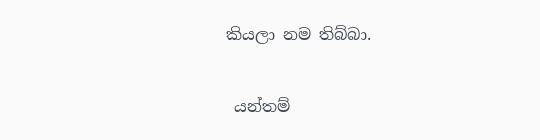කියලා නම තිබ්බා.


 යන්තම්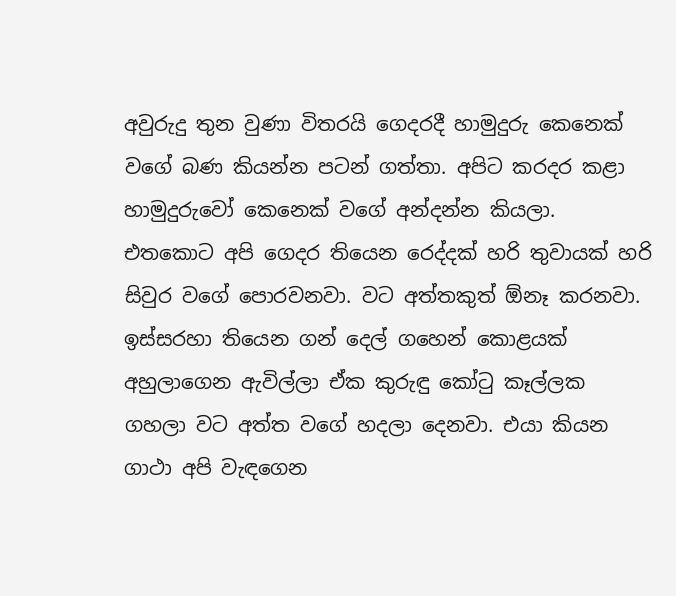අවුරුදු තුන වුණා විතරයි ගෙදරදී හාමුදුරු කෙනෙක් වගේ බණ කියන්න පටන් ගත්තා. අපිට කරදර කළා හාමුදුරුවෝ කෙනෙක් වගේ අන්දන්න කියලා. එතකොට අපි ගෙදර තියෙන රෙද්දක් හරි තුවායක් හරි සිවුර වගේ පොරවනවා. වට අත්තකුත් ඕනෑ කරනවා. ඉස්සරහා තියෙන ගන් දෙල් ගහෙන් කොළයක් අහුලාගෙන ඇවිල්ලා ඒක කුරුඳු කෝටු කෑල්ලක ගහලා වට අත්ත වගේ හදලා දෙනවා. එයා කියන ගාථා අපි වැඳගෙන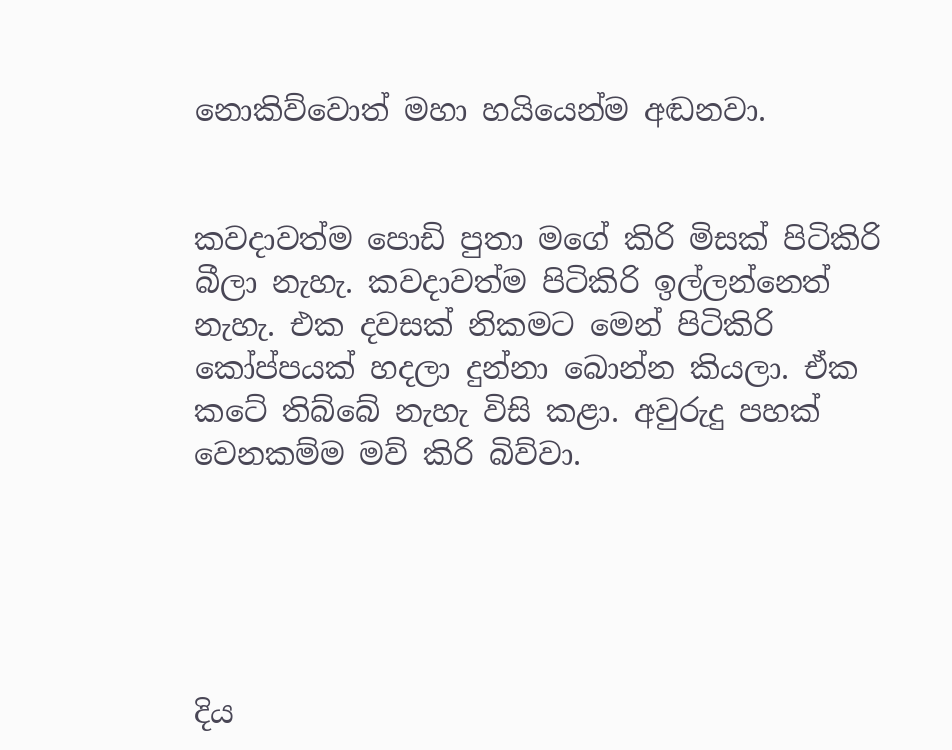නොකිව්වොත් මහා හයියෙන්ම අඬනවා.


කවදාවත්ම පොඩි පුතා මගේ කිරි මිසක් පිටිකිරි බීලා නැහැ. කවදාවත්ම පිටිකිරි ඉල්ලන්නෙත් නැහැ. එක දවසක් නිකමට මෙන් පිටිකිරි කෝප්පයක් හදලා දුන්නා බොන්න කියලා. ඒක කටේ තිබ්බේ නැහැ විසි කළා. අවුරුදු පහක් වෙනකම්ම මව් කිරි බිව්වා.





දිය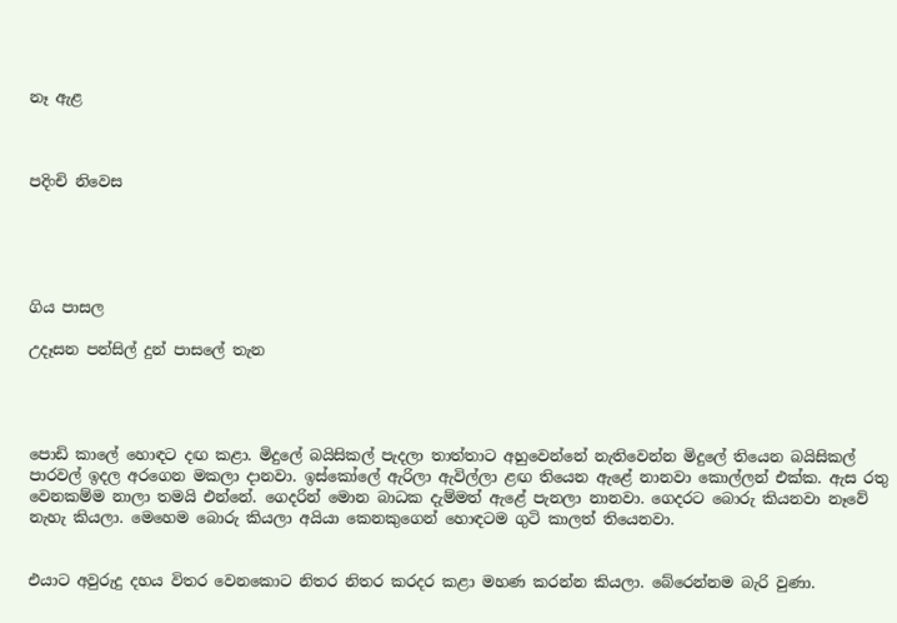නෑ ඇළ



පදිංචි නිවෙස





ගිය පාසල

උදෑසන පන්සිල් දුන් පාසලේ තැන




පොඩි කාලේ හොඳට දඟ කළා. මිදුලේ බයිසිකල් පැදලා තාත්තාට අහුවෙන්නේ නැතිවෙන්න මිදුලේ තියෙන බයිසිකල් පාරවල් ඉදල අරගෙන මකලා දානවා. ඉස්කෝලේ ඇරිලා ඇවිල්ලා ළඟ තියෙන ඇළේ නානවා කොල්ලන් එක්ක. ඇස රතු වෙනකම්ම නාලා තමයි එන්නේ. ගෙදරින් මොන බාධක දැම්මත් ඇළේ පැනලා නානවා. ගෙදරට බොරු කියනවා නෑවේ නැහැ කියලා. මෙහෙම බොරු කියලා අයියා කෙනකුගෙන් හොඳටම ගුටි කාලත් තියෙනවා.


එයාට අවුරුදු දහය විතර වෙනකොට නිතර නිතර කරදර කළා මහණ කරන්න කියලා. බේරෙන්නම බැරි වුණා.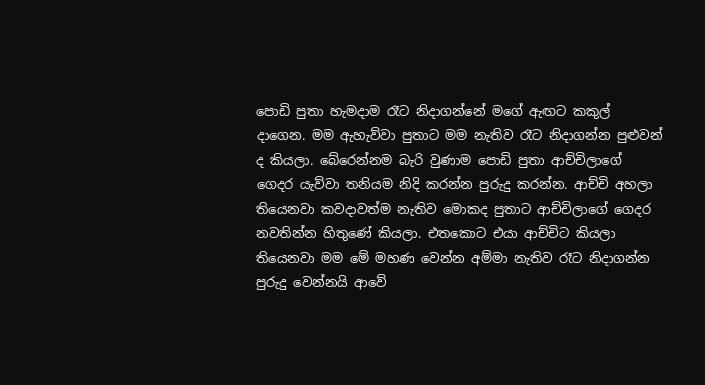පොඩි පුතා හැමදාම රෑට නිදාගන්නේ මගේ ඇඟට කකුල් දාගෙන. මම ඇහැව්වා පුතාට මම නැතිව රෑට නිදාගන්න පුළුවන් ද කියලා. බේරෙන්නම බැරි වුණාම පොඩි පුතා ආච්චිලාගේ ගෙදර යැව්වා තනියම නිදි කරන්න පුරුදු කරන්න. ආච්චි අහලා තියෙනවා කවදාවත්ම නැතිව මොකද පුතාට ආච්චිලාගේ ගෙදර නවතින්න හිතුණේ කියලා. එතකොට එයා ආච්චිට කියලා තියෙනවා මම මේ මහණ වෙන්න අම්මා නැතිව රෑට නිදාගන්න පුරුදු වෙන්නයි ආවේ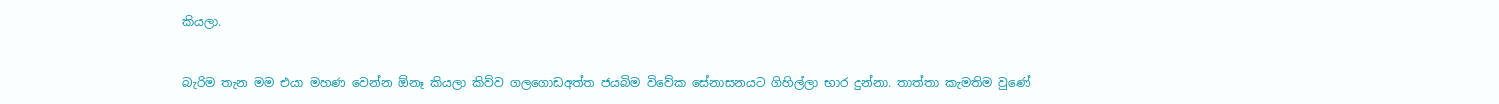කියලා.


බැරිම තැන මම එයා මහණ වෙන්න ඕනෑ කියලා කිව්ව ගලගොඩඅත්ත ජයබිම විවේක සේනාසනයට ගිහිල්ලා භාර දුන්නා. තාත්තා කැමතිම වුණේ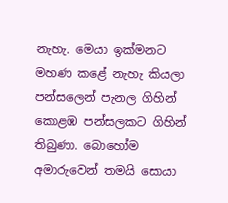නැහැ. මෙයා ඉක්මනට මහණ කළේ නැහැ කියලා පන්සලෙන් පැනල ගිහින් කොළඹ පන්සලකට ගිහින් තිබුණා. බොහෝම අමාරුවෙන් තමයි සොයා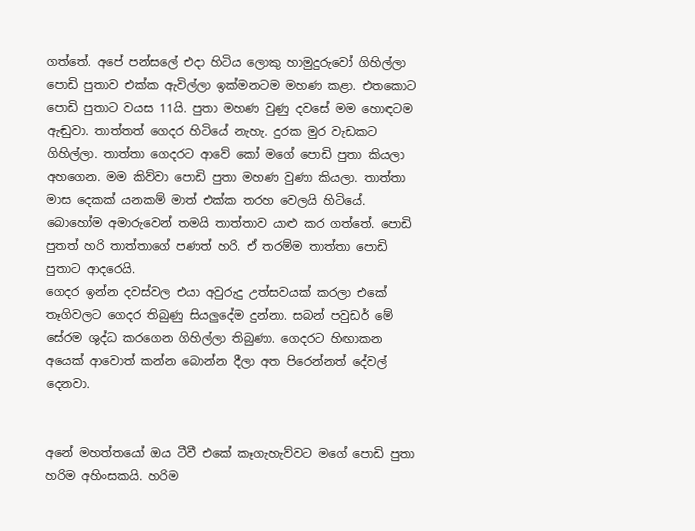ගත්තේ. අපේ පන්සලේ එදා හිටිය ලොකු හාමුදුරුවෝ ගිහිල්ලා පොඩි පුතාව එක්ක ඇවිල්ලා ඉක්මනටම මහණ කළා. එතකොට පොඩි පුතාට වයස 11යි. පුතා මහණ වුණු දවසේ මම හොඳටම ඇඬුවා. තාත්තත් ගෙදර හිටියේ නැහැ. දුරක මුර වැඩකට ගිහිල්ලා. තාත්තා ගෙදරට ආවේ කෝ මගේ පොඩි පුතා කියලා අහගෙන. මම කිව්වා පොඩි පුතා මහණ වුණා කියලා. තාත්තා මාස දෙකක් යනකම් මාත් එක්ක තරහ වෙලයි හිටියේ. බොහෝම අමාරුවෙන් තමයි තාත්තාව යාළු කර ගත්තේ. පොඩි පුතත් හරි තාත්තාගේ පණත් හරි. ඒ තරම්ම තාත්තා පොඩි පුතාට ආදරෙයි.
ගෙදර ඉන්න දවස්වල එයා අවුරුදු උත්සවයක් කරලා එකේ තෑගිවලට ගෙදර තිබුණු සියලුදේම දුන්නා. සබන් පවුඩර් මේ සේරම ශුද්ධ කරගෙන ගිහිල්ලා තිබුණා. ගෙදරට හිඟාකන අයෙක් ආවොත් කන්න බොන්න දීලා අත පිරෙන්නත් දේවල් දෙනවා.


අනේ මහත්තයෝ ඔය ටීවී එකේ කෑගැහැව්වට මගේ පොඩි පුතා හරිම අහිංසකයි. හරිම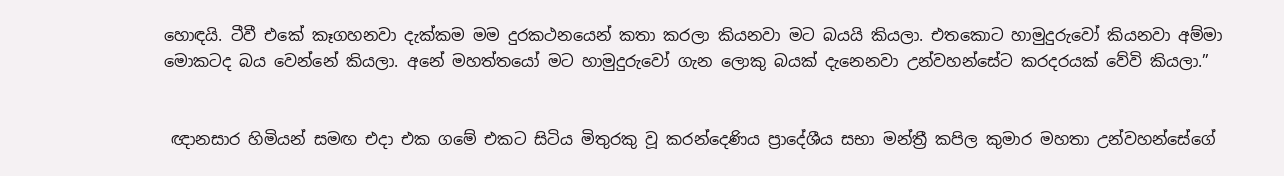හොඳයි. ටීවී එකේ කෑගහනවා දැක්කම මම දුරකථනයෙන් කතා කරලා කියනවා මට බයයි කියලා. එතකොට හාමුදුරුවෝ කියනවා අම්මා මොකටද බය වෙන්නේ කියලා. අනේ මහත්තයෝ මට හාමුදුරුවෝ ගැන ලොකු බයක් දැනෙනවා උන්වහන්සේට කරදරයක් වේවි කියලා.”


 ඥානසාර හිමියන් සමඟ එදා එක ගමේ එකට සිටිය මිතුරකු වූ කරන්දෙණිය ප්‍රාදේශීය සභා මන්ත්‍රී කපිල කුමාර මහතා උන්වහන්සේගේ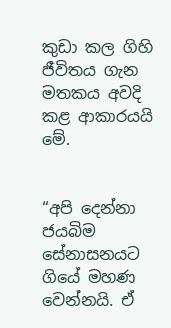කුඩා කල ගිහි ජීවිතය ගැන මතකය අවදි කළ ආකාරයයි මේ.


“අපි දෙන්නා ජයබිම සේනාසනයට ගියේ මහණ වෙන්නයි. ඒ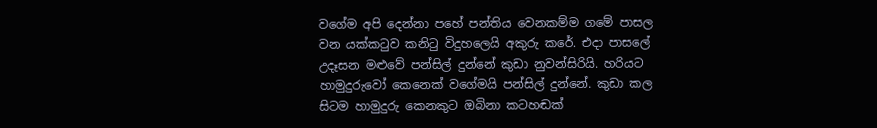වගේම අපි දෙන්නා පහේ පන්තිය වෙනකම්ම ගමේ පාසල වන යක්කටුව කනිටු විදුහලෙයි අකුරු කරේ. එදා පාසලේ උදෑසන මළුවේ පන්සිල් දුන්නේ කුඩා නුවන්සිරියි. හරියට හාමුදුරුවෝ කෙනෙක් වගේමයි පන්සිල් දුන්නේ. කුඩා කල සිටම හාමුදුරු කෙනකුට ඔබිනා කටහඬක්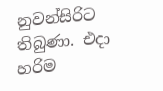නුවන්සිරිට තිබුණා. එදා හරිම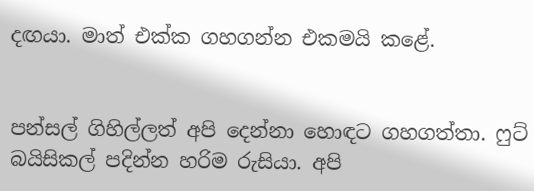දඟයා. මාත් එක්ක ගහගන්න එකමයි කළේ.


පන්සල් ගිහිල්ලත් අපි දෙන්නා හොඳට ගහගත්තා. ෆුට් බයිසිකල් පදින්න හරිම රුසියා. අපි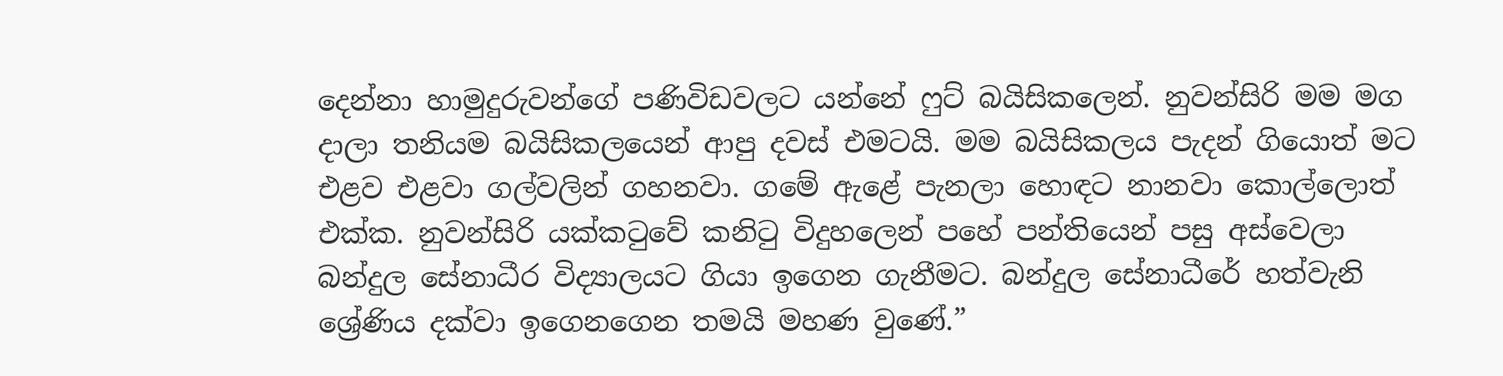දෙන්නා හාමුදුරුවන්ගේ පණිවිඩවලට යන්නේ ෆුට් බයිසිකලෙන්. නුවන්සිරි මම මග දාලා තනියම බයිසිකලයෙන් ආපු දවස් එමටයි. මම බයිසිකලය පැදන් ගියොත් මට එළව එළවා ගල්වලින් ගහනවා. ගමේ ඇළේ පැනලා හොඳට නානවා කොල්ලොත් එක්ක. නුවන්සිරි යක්කටුවේ කනිටු විදුහලෙන් පහේ පන්තියෙන් පසු අස්වෙලා බන්දුල සේනාධීර විද්‍යාලයට ගියා ඉගෙන ගැනීමට. බන්දුල සේනාධීරේ හත්වැනි ශ්‍රේණිය දක්වා ඉගෙනගෙන තමයි මහණ වුණේ.”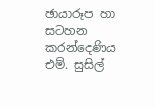ඡායාරූප හා සටහන
කරන්දෙණිය  එම්. සුසිල්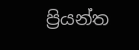ප්‍රියන්ත